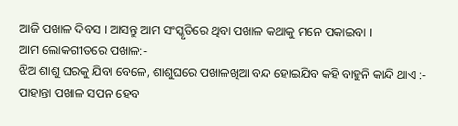ଆଜି ପଖାଳ ଦିବସ । ଆସନ୍ତୁ ଆମ ସଂସ୍କୃତିରେ ଥିବା ପଖାଳ କଥାକୁ ମନେ ପକାଇବା ।
ଆମ ଲୋକଗୀତରେ ପଖାଳ:-
ଝିଅ ଶାଶୁ ଘରକୁ ଯିବା ବେଳେ, ଶାଶୁଘରେ ପଖାଳଖିଆ ବନ୍ଦ ହୋଇଯିବ କହି ବାହୁନି କାନ୍ଦି ଥାଏ :-
ପାହାନ୍ତା ପଖାଳ ସପନ ହେବ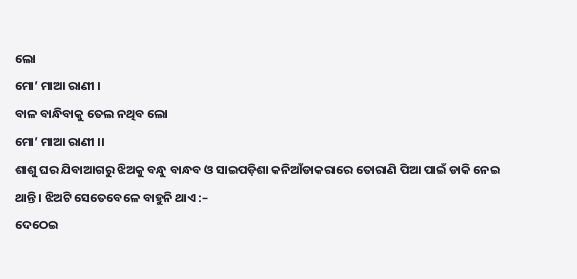ଲୋ
ମୋ’ ମାଆ ରାଣୀ ।
ବାଳ ବାନ୍ଧିବାକୁ ତେଲ ନଥିବ ଲୋ
ମୋ’ ମାଆ ରାଣୀ ।।
ଶାଶୁ ଘର ଯିବାଆଗରୁ ଝିଅକୁ ବନ୍ଧୁ ବାନ୍ଧବ ଓ ସାଇପଡ଼ିଶା କନିଆଁଡାକରାରେ ତୋରାଣି ପିଆ ପାଇଁ ଡାକି ନେଇ ଥାନ୍ତି । ଝିଅଟି ସେତେବେଳେ ବାହୁନି ଥାଏ :–
ଦେଠେଇ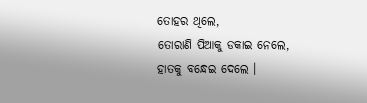ତୋହର ଥିଲେ,
ତୋରାଣି ପିଆକୁ ଡକାଇ ନେଲେ,
ହାତକୁ ବନ୍ଧେଇ ଦେଲେ ।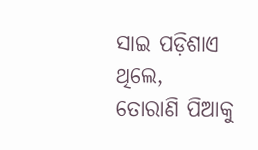ସାଇ ପଡ଼ିଶାଏ ଥିଲେ,
ତୋରାଣି ପିଆକୁ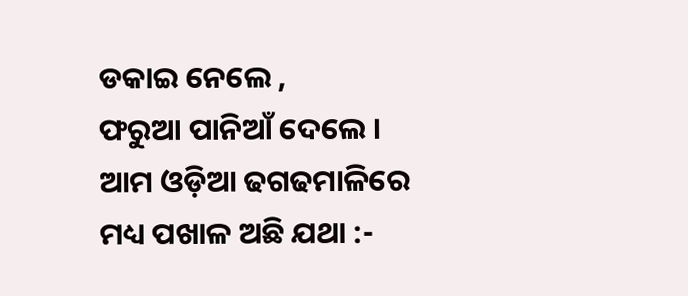ଡକାଇ ନେଲେ ,
ଫରୁଆ ପାନିଆଁ ଦେଲେ ।
ଆମ ଓଡ଼ିଆ ଢଗଢମାଳିରେ ମଧ୍ୟ ପଖାଳ ଅଛି ଯଥା :-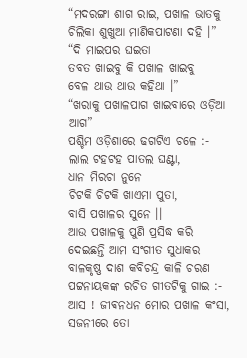“ମଦରଙ୍ଗା ଶାଗ ରାଇ, ପଖାଳ ଭାତକୁ
ଚିଲିକା ଶୁଖୁଆ ମାଣିକପାଟଣା ଦହି ।”
“ଦି ମାଇପର ଘଇତା
ତବତ ଖାଇବୁ କି ପଖାଳ ଖାଇବୁ
ବେଳ ଥାଉ ଥାଉ କହିଥା ।”
“ଖରାକୁ ପଖାଳପାଗ ଖାଇବାରେ ଓଡ଼ିଆ ଆଗ”
ପଶ୍ଚିମ ଓଡ଼ିଶାରେ ଢଗଟିଏ ଚଳେ :-
ଲାଲ ଟହଟହ ପାତଲ ଘଣ୍ଟା,
ଧାନ ମିରଚା ନୁନେ
ଚିଟକି ଚିଟକି ଖାଏମା ପୁତା,
ବାସି ପଖାଳର ସୁନେ ।।
ଆଉ ପଖାଳକୁ ପୁଣି ପ୍ରସିଦ୍ଧ କରି ଦେଇଛନ୍ତି ଆମ ସଂଗୀତ ସୁଧାକର ବାଳକୃଷ୍ଣ ଦାଶ କବିଚନ୍ଦ୍ର କାଳି ଚରଣ ପଟ୍ଟନାୟକଙ୍କ ରଚିତ ଗୀତଟିକୁ ଗାଇ :-
ଆସ ! ଜୀଵନଧନ ମୋର ପଖାଳ କଂସା,
ସଜନୀରେ ତୋ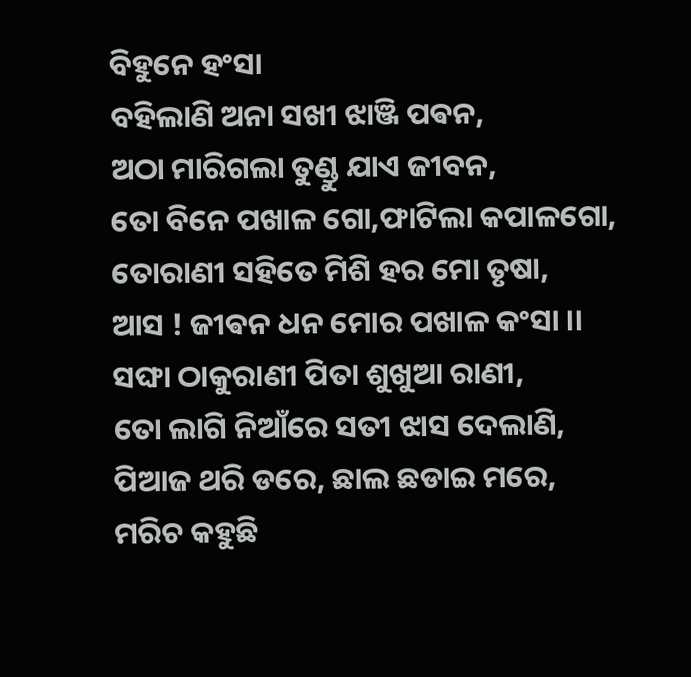ବିହୁନେ ହଂସା
ବହିଲାଣି ଅନା ସଖୀ ଝାଞ୍ଜି ପଵନ,
ଅଠା ମାରିଗଲା ତୁଣ୍ଡୁ ଯାଏ ଜୀବନ,
ତୋ ବିନେ ପଖାଳ ଗୋ,ଫାଟିଲା କପାଳଗୋ,
ତୋରାଣୀ ସହିତେ ମିଶି ହର ମୋ ତୃଷା,
ଆସ ! ଜୀଵନ ଧନ ମୋର ପଖାଳ କଂସା ।।
ସଙ୍ଘା ଠାକୁରାଣୀ ପିତା ଶୁଖୁଆ ରାଣୀ,
ତୋ ଲାଗି ନିଆଁରେ ସତୀ ଝାସ ଦେଲାଣି,
ପିଆଜ ଥରି ଡରେ, ଛାଲ ଛଡାଇ ମରେ,
ମରିଚ କହୁଛି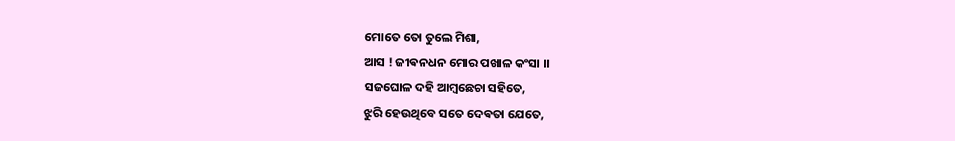ମୋତେ ତୋ ତୁଲେ ମିଶା,
ଆସ ! ଜୀଵନଧନ ମୋର ପଖାଳ କଂସା ।।
ସଜଘୋଳ ଦହି ଆମ୍ଵଛେଚା ସହିତେ,
ଝୁରି ହେଉଥିବେ ସତେ ଦେଵତା ଯେତେ,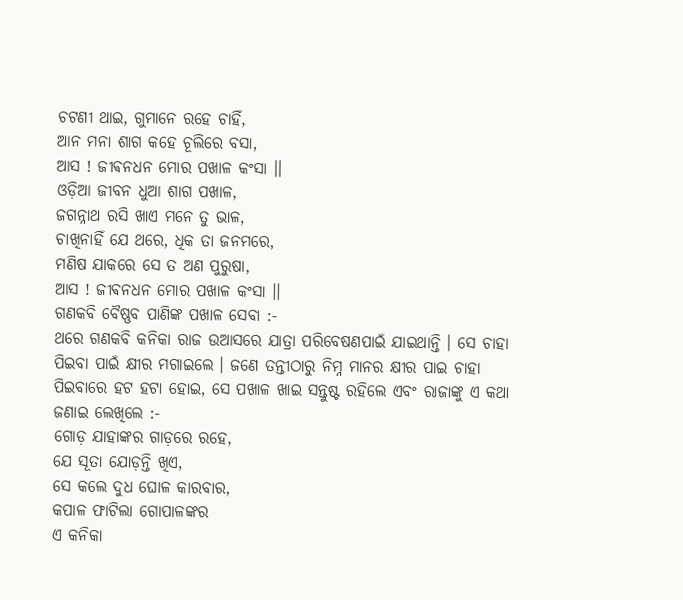ଚଟଣୀ ଥାଇ, ଗୁମାନେ ରହେ ଚାହିଁ,
ଆନ ମନା ଶାଗ କହେ ଚୂଲିରେ ବସା,
ଆସ ! ଜୀଵନଧନ ମୋର ପଖାଳ କଂସା ।।
ଓଡ଼ିଆ ଜୀବନ ଧୁଆ ଶାଗ ପଖାଳ,
ଜଗନ୍ନାଥ ରସି ଖାଏ ମନେ ତୁ ଭାଳ,
ଚାଖିନାହିଁ ଯେ ଥରେ, ଧିକ ତା ଜନମରେ,
ମଣିଷ ଯାକରେ ସେ ତ ଅଣ ପୁରୁଷା,
ଆସ ! ଜୀଵନଧନ ମୋର ପଖାଳ କଂସା ।।
ଗଣକବି ବୈଷ୍ଣବ ପାଣିଙ୍କ ପଖାଳ ସେବା :-
ଥରେ ଗଣକବି କନିକା ରାଜ ଉଆସରେ ଯାତ୍ରା ପରିବେଷଣପାଇଁ ଯାଇଥାନ୍ତି । ସେ ଚାହା ପିଇବା ପାଇଁ କ୍ଷୀର ମଗାଇଲେ । ଜଣେ ତନ୍ତୀଠାରୁ ନିମ୍ନ ମାନର କ୍ଷୀର ପାଇ ଚାହା ପିଇବାରେ ହଟ ହଟା ହୋଇ, ସେ ପଖାଳ ଖାଇ ସନ୍ତୁଷ୍ଟ ରହିଲେ ଏବଂ ରାଜାଙ୍କୁ ଏ କଥା ଜଣାଇ ଲେଖିଲେ :-
ଗୋଡ଼ ଯାହାଙ୍କର ଗାଡ଼ରେ ରହେ,
ଯେ ସୂତା ଯୋଡ଼ନ୍ତି ଖିଏ,
ସେ କଲେ ଦୁଧ ଘୋଳ କାରବାର,
କପାଳ ଫାଟିଲା ଗୋପାଳଙ୍କର
ଏ କନିକା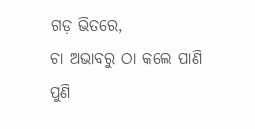ଗଡ଼ ଭିତରେ,
ଚା ଅଭାବରୁ ଠା କଲେ ପାଣି
ପୁଣି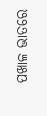ପଖାଳ ଭାତରେ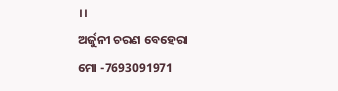।।
ଅର୍ଜୁନୀ ଚରଣ ବେହେରା
ମୋ -7693091971